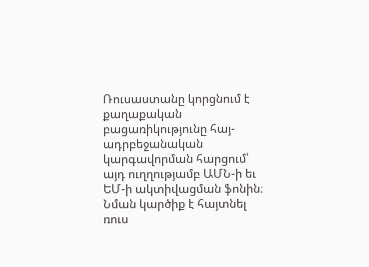Ռուսաստանը կորցնում է քաղաքական բացառիկությունը հայ-ադրբեջանական կարգավորման հարցում՝ այդ ուղղությամբ ԱՄՆ-ի եւ ԵՄ-ի ակտիվացման ֆոնին։ Նման կարծիք է հայտնել ռուս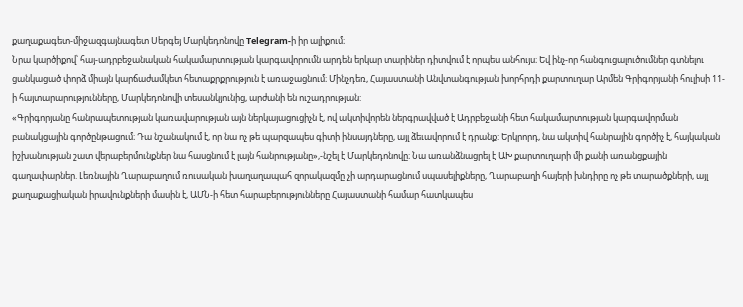քաղաքագետ-միջազգայնագետ Սերգեյ Մարկեդոնովը Telegram-ի իր ալիքում։
Նրա կարծիքով՝ հայ-ադրբեջանական հակամարտության կարգավորումն արդեն երկար տարիներ դիտվում է որպես անհույս։ Եվ ինչ-որ հանգուցալուծումներ գտնելու ցանկացած փորձ միայն կարճաժամկետ հետաքրքրություն է առաջացնում։ Մինչդեռ, Հայաստանի Անվտանգության խորհրդի քարտուղար Արմեն Գրիգորյանի հուլիսի 11-ի հայտարարությունները, Մարկեդոնովի տեսանկյունից, արժանի են ուշադրության:
«Գրիգորյանը հանրապետության կառավարության այն ներկայացուցիչն է, ով ակտիվորեն ներգրավված է Ադրբեջանի հետ հակամարտության կարգավորման բանակցային գործընթացում։ Դա նշանակում է, որ նա ոչ թե պարզապես գիտի ինսայդները, այլ ձեւավորում է դրանք: Երկրորդ, նա ակտիվ հանրային գործիչ է, հայկական իշխանության շատ վերաբերմունքներ նա հասցնում է լայն հանրությանը»,-նշել է Մարկեդոնովը։ Նա առանձնացրել է ԱԽ քարտուղարի մի քանի առանցքային գաղափարներ. Լեռնային Ղարաբաղում ռուսական խաղաղապահ զորակազմը չի արդարացնում սպասելիքները, Ղարաբաղի հայերի խնդիրը ոչ թե տարածքների, այլ քաղաքացիական իրավունքների մասին է, ԱՄՆ-ի հետ հարաբերությունները Հայաստանի համար հատկապես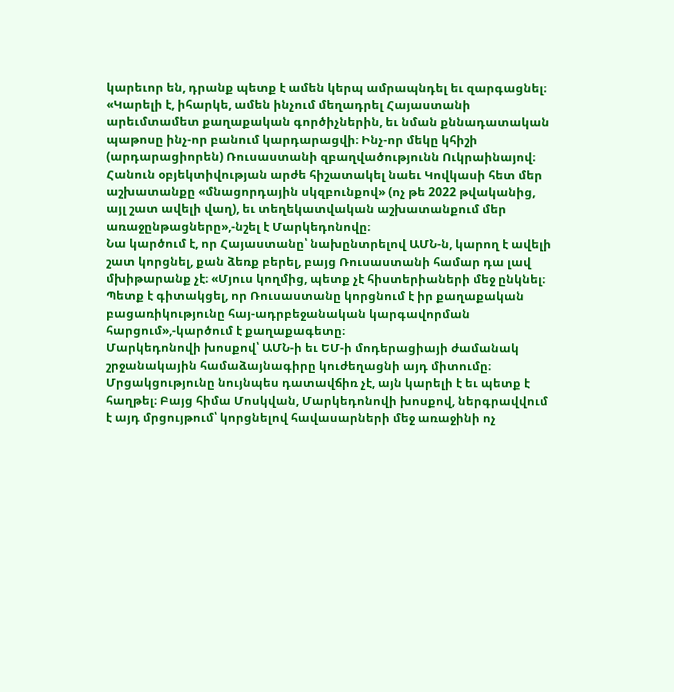կարեւոր են, դրանք պետք է ամեն կերպ ամրապնդել եւ զարգացնել։
«Կարելի է, իհարկե, ամեն ինչում մեղադրել Հայաստանի արեւմտամետ քաղաքական գործիչներին, եւ նման քննադատական պաթոսը ինչ-որ բանում կարդարացվի։ Ինչ-որ մեկը կհիշի (արդարացիորեն) Ռուսաստանի զբաղվածությունն Ուկրաինայով։
Հանուն օբյեկտիվության արժե հիշատակել նաեւ Կովկասի հետ մեր աշխատանքը «մնացորդային սկզբունքով» (ոչ թե 2022 թվականից, այլ շատ ավելի վաղ), եւ տեղեկատվական աշխատանքում մեր առաջընթացները»,-նշել է Մարկեդոնովը։
Նա կարծում է, որ Հայաստանը՝ նախընտրելով ԱՄՆ-ն, կարող է ավելի շատ կորցնել, քան ձեռք բերել, բայց Ռուսաստանի համար դա լավ մխիթարանք չէ։ «Մյուս կողմից, պետք չէ հիստերիաների մեջ ընկնել։ Պետք է գիտակցել, որ Ռուսաստանը կորցնում է իր քաղաքական բացառիկությունը հայ-ադրբեջանական կարգավորման հարցում»,-կարծում է քաղաքագետը։
Մարկեդոնովի խոսքով՝ ԱՄՆ-ի եւ ԵՄ-ի մոդերացիայի ժամանակ շրջանակային համաձայնագիրը կուժեղացնի այդ միտումը։ Մրցակցությունը նույնպես դատավճիռ չէ, այն կարելի է եւ պետք է հաղթել։ Բայց հիմա Մոսկվան, Մարկեդոնովի խոսքով, ներգրավվում է այդ մրցույթում՝ կորցնելով հավասարների մեջ առաջինի ոչ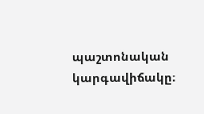պաշտոնական կարգավիճակը։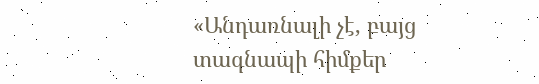«Անդառնալի չէ, բայց տագնապի հիմքեր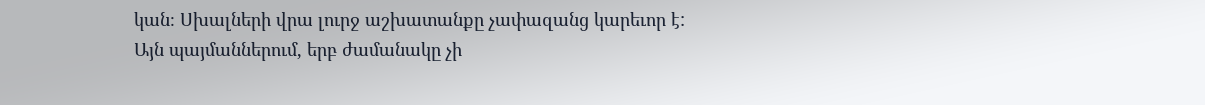կան։ Սխալների վրա լուրջ աշխատանքը չափազանց կարեւոր է: Այն պայմաններում, երբ ժամանակը չի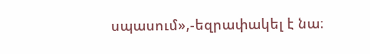սպասում»,-եզրափակել է նա։